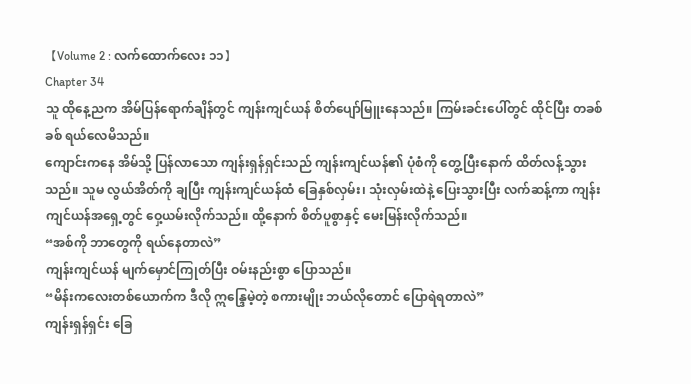【Volume 2 : လက်ထောက်လေး ၁၁】
Chapter 34
သူ ထိုနေ့ညက အိမ်ပြန်ရောက်ချိန်တွင် ကျန်းကျင်ယန် စိတ်ပျော်မြူးနေသည်။ ကြမ်းခင်းပေါ်တွင် ထိုင်ပြီး တခစ်ခစ် ရယ်လေမိသည်။
ကျောင်းကနေ အိမ်သို့ ပြန်လာသော ကျန်းရှန်ရှင်းသည် ကျန်းကျင်ယန်၏ ပုံစံကို တွေ့ပြီးနောက် ထိတ်လန့်သွားသည်။ သူမ လွယ်အိတ်ကို ချပြီး ကျန်းကျင်ယန်ထံ ခြေနှစ်လှမ်း၊ သုံးလှမ်းထဲနဲ့ ပြေးသွားပြီး လက်ဆန့်ကာ ကျန်းကျင်ယန်အရှေ့တွင် ဝှေ့ယမ်းလိုက်သည်။ ထို့နောက် စိတ်ပူစွာနှင့် မေးမြန်းလိုက်သည်။
“အစ်ကို ဘာတွေကို ရယ်နေတာလဲ”
ကျန်းကျင်ယန် မျက်မှောင်ကြုတ်ပြီး ဝမ်းနည်းစွာ ပြောသည်။
“မိန်းကလေးတစ်ယောက်က ဒီလို ဣန္ဒြေမဲ့တဲ့ စကားမျိုး ဘယ်လိုတောင် ပြောရဲရတာလဲ”
ကျန်းရှန်ရှင်း ခြေ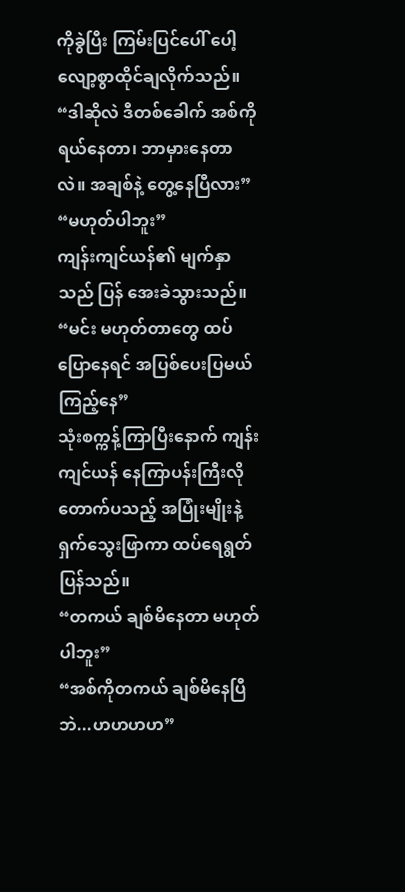ကိုခွဲပြီး ကြမ်းပြင်ပေါ် ပေါ့လျော့စွာထိုင်ချလိုက်သည်။
“ဒါဆိုလဲ ဒီတစ်ခေါက် အစ်ကိုရယ်နေတာ၊ ဘာမှားနေတာလဲ။ အချစ်နဲ့ တွေ့နေပြီလား”
“မဟုတ်ပါဘူး”
ကျန်းကျင်ယန်၏ မျက်နှာသည် ပြန် အေးခဲသွားသည်။
“မင်း မဟုတ်တာတွေ ထပ်ပြောနေရင် အပြစ်ပေးပြမယ် ကြည့်နေ”
သုံးစက္ကန့်ကြာပြီးနောက် ကျန်းကျင်ယန် နေကြာပန်းကြီးလို တောက်ပသည့် အပြုံးမျိုးနဲ့ ရှက်သွေးဖြာကာ ထပ်ရေရွတ်ပြန်သည်။
“တကယ် ချစ်မိနေတာ မဟုတ်ပါဘူး”
“အစ်ကိုတကယ် ချစ်မိနေပြီဘဲ...ဟဟဟဟ”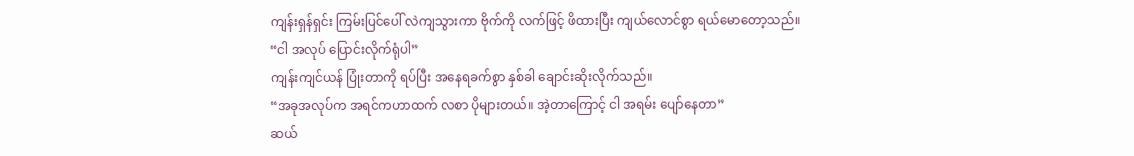ကျန်းရှန်ရှင်း ကြမ်းပြင်ပေါ် လဲကျသွားကာ ဗိုက်ကို လက်ဖြင့် ဖိထားပြီး ကျယ်လောင်စွာ ရယ်မောတော့သည်။
“ငါ အလုပ် ပြောင်းလိုက်ရုံပါ”
ကျန်းကျင်ယန် ပြုံးတာကို ရပ်ပြီး အနေရခက်စွာ နှစ်ခါ ချောင်းဆိုးလိုက်သည်။
“အခုအလုပ်က အရင်ကဟာထက် လစာ ပိုများတယ်။ အဲ့တာကြောင့် ငါ အရမ်း ပျော်နေတာ”
ဆယ်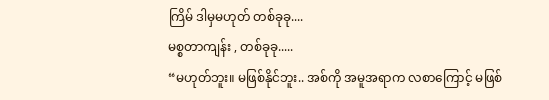ကြိမ် ဒါမှမဟုတ် တစ်ခုခု....
မစ္စတာကျန်း , တစ်ခုခု.....
“မဟုတ်ဘူး။ မဖြစ်နိုင်ဘူး.. အစ်ကို အမူအရာက လစာကြောင့် မဖြစ်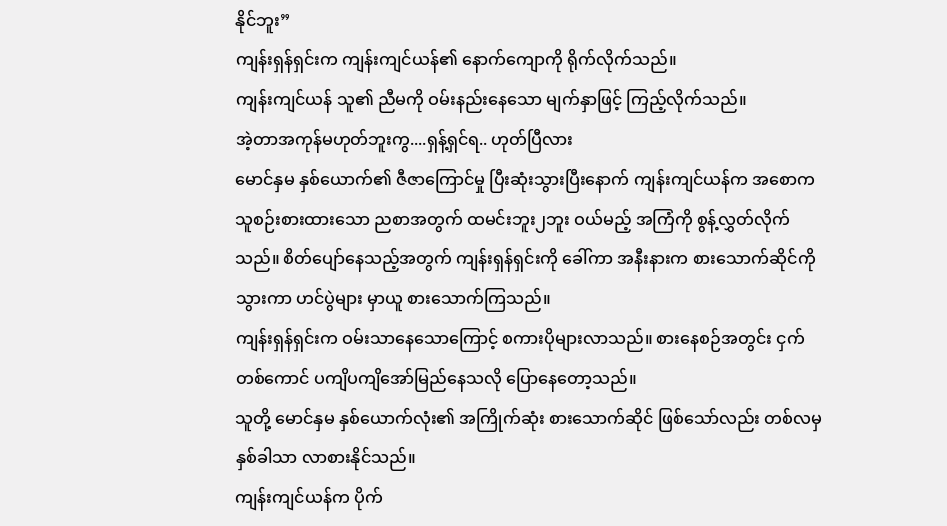နိုင်ဘူး”
ကျန်းရှန်ရှင်းက ကျန်းကျင်ယန်၏ နောက်ကျောကို ရိုက်လိုက်သည်။
ကျန်းကျင်ယန် သူ၏ ညီမကို ဝမ်းနည်းနေသော မျက်နှာဖြင့် ကြည့်လိုက်သည်။
အဲ့တာအကုန်မဟုတ်ဘူးကွ....ရှန့်ရှင်ရ.. ဟုတ်ပြီလား
မောင်နှမ နှစ်ယောက်၏ ဇီဇာကြောင်မှု ပြီးဆုံးသွားပြီးနောက် ကျန်းကျင်ယန်က အစောက သူစဉ်းစားထားသော ညစာအတွက် ထမင်းဘူး၂ဘူး ဝယ်မည့် အကြံကို စွန့်လွှတ်လိုက်သည်။ စိတ်ပျော်နေသည့်အတွက် ကျန်းရှန်ရှင်းကို ခေါ်ကာ အနီးနားက စားသောက်ဆိုင်ကို သွားကာ ဟင်ပွဲများ မှာယူ စားသောက်ကြသည်။
ကျန်းရှန်ရှင်းက ဝမ်းသာနေသောကြောင့် စကားပိုများလာသည်။ စားနေစဉ်အတွင်း ငှက်တစ်ကောင် ပကျိပကျိအော်မြည်နေသလို ပြောနေတော့သည်။
သူတို့ မောင်နှမ နှစ်ယောက်လုံး၏ အကြိုက်ဆုံး စားသောက်ဆိုင် ဖြစ်သော်လည်း တစ်လမှ နှစ်ခါသာ လာစားနိုင်သည်။
ကျန်းကျင်ယန်က ပိုက်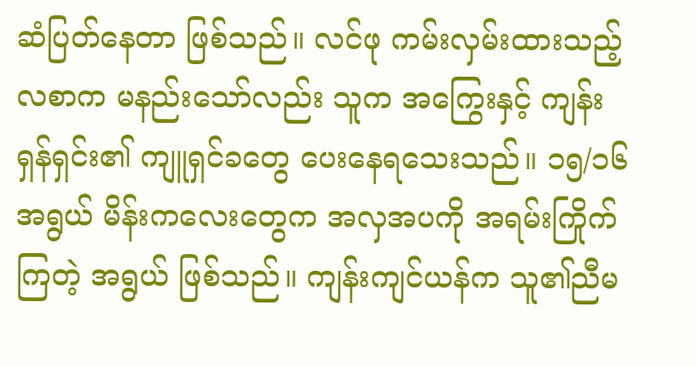ဆံပြတ်နေတာ ဖြစ်သည်။ လင်ဖု ကမ်းလှမ်းထားသည့် လစာက မနည်းသော်လည်း သူက အကြွေးနှင့် ကျန်းရှန်ရှင်း၏ ကျူရှင်ခတွေ ပေးနေရသေးသည်။ ၁၅/၁၆ အရွယ် မိန်းကလေးတွေက အလှအပကို အရမ်းကြိုက်ကြတဲ့ အရွယ် ဖြစ်သည်။ ကျန်းကျင်ယန်က သူ၏ညီမ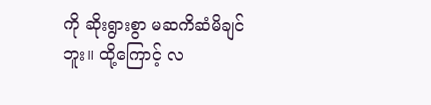ကို ဆိုးရွားစွာ မဆကိဆံမိချင်ဘူး။ ထို့ကြောင့် လ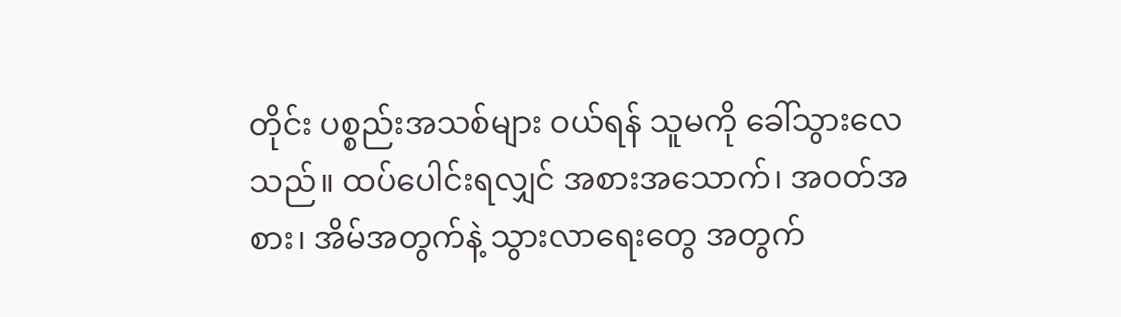တိုင်း ပစ္စည်းအသစ်များ ဝယ်ရန် သူမကို ခေါ်သွားလေသည်။ ထပ်ပေါင်းရလျှင် အစားအသောက်၊ အဝတ်အစား၊ အိမ်အတွက်နဲ့ သွားလာရေးတွေ အတွက်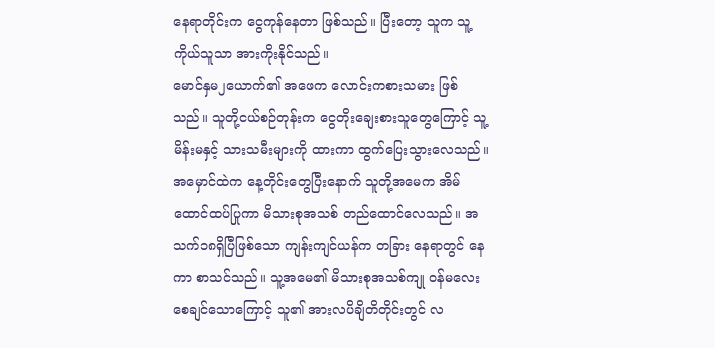နေရာတိုင်းက ငွေကုန်နေတာ ဖြစ်သည်။ ပြီးတော့ သူက သူ့ကိုယ်သူသာ အားကိုးနိုင်သည်။
မောင်နှမ၂ယောက်၏ အဖေက လောင်းကစားသမား ဖြစ်သည်။ သူတို့ငယ်စဉ်တုန်းက ငွေတိုးချေးစားသူတွေကြောင့် သူ့မိန်းမနှင့် သားသမီးများကို ထားကာ ထွက်ပြေးသွားလေသည်။ အမှောင်ထဲက နေ့တိုင်းတွေပြီးနောက် သူတို့အမေက အိမ်ထောင်ထပ်ပြုကာ မိသားစုအသစ် တည်ထောင်လေသည်။ အသက်၁၈ရှိပြီဖြစ်သော ကျန်းကျင်ယန်က တခြား နေရာတွင် နေကာ စာသင်သည်။ သူ့အမေ၏ မိသားစုအသစ်ကျု ဝန်မလေးစေချင်သောကြောင့် သူ၏ အားလပိချိတိတိုင်းတွင် လ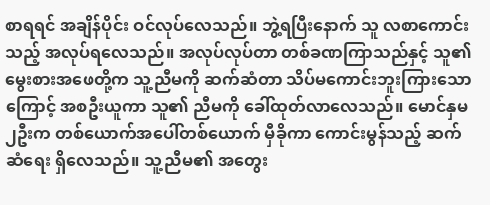စာရရင် အချိန်ပိုင်း ဝင်လုပ်လေသည်။ ဘွဲ့ရပြီးနောက် သူ လစာကောင်းသည့် အလုပ်ရလေသည်။ အလုပ်လုပ်တာ တစ်ခဏကြာသည်နှင့် သူ၏ မွေးစားအဖေတို့က သူ့ညီမကို ဆက်ဆံတာ သိပ်မကောင်းဘူးကြားသောကြောင့် အစဦးယူကာ သူ၏ ညီမကို ခေါ်ထုတ်လာလေသည်။ မောင်နှမ၂ဦးက တစ်ယောက်အပေါ်တစ်ယောက် မှီခိုကာ ကောင်းမွန်သည့် ဆက်ဆံရေး ရှိလေသည်။ သူ့ညီမ၏ အတွေး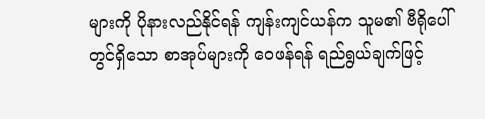များကို ပိုနားလည်နိုင်ရန် ကျန်းကျင်ယန်က သူမ၏ ဗီရိုပေါ်တွင်ရှိသော စာအုပ်များကို ဝေဖန်ရန် ရည်ရွယ်ချက်ဖြင့်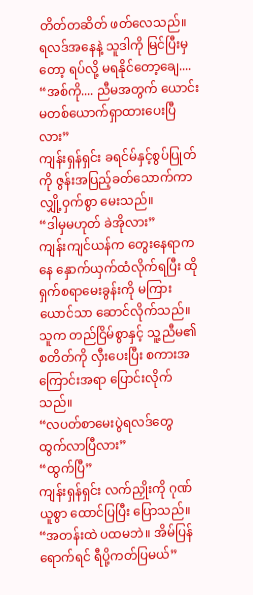တိတ်တဆိတ် ဖတ်လေသည်။
ရလဒ်အနေနဲ့ သူဒါကို မြင်ပြီးမှတော့ ရပ်လို့ မရနိုင်တော့ချေ....
“အစ်ကို.... ညီမအတွက် ယောင်းမတစ်ယောက်ရှာထားပေးပြီလား”
ကျန်းရှန်ရှင်း ခရင်မ်နှင့်စွပ်ပြုတ်ကို ဇွန်းအပြည့်ခတ်သောက်ကာ လျှို့ဝှက်စွာ မေးသည်။
“ဒါမှမဟုတ် ခဲအိုလား”
ကျန်းကျင်ယန်က တွေးနေရာကနေ နှောက်ယှက်ထံလိုက်ရပြီး ထို ရှက်စရာမေးခွန်းကို မကြားယောင်သာ ဆောင်လိုက်သည်။ သူက တည်ငြိမ်စွာနှင့် သူ့ညီမ၏ စတိတ်ကို လှီးပေးပြီး စကားအကြောင်းအရာ ပြောင်းလိုက်သည်။
“လပတ်စာမေးပွဲရလဒ်တွေ ထွက်လာပြီလား”
“ထွက်ပြီ”
ကျန်းရှန်ရှင်း လက်ညှိုးကို ဂုဏ်ယူစွာ ထောင်ပြပြီး ပြောသည်။
“အတန်းထဲ ပထမဘဲ။ အိမ်ပြန်ရောက်ရင် ရီပို့ကတ်ပြမယ်”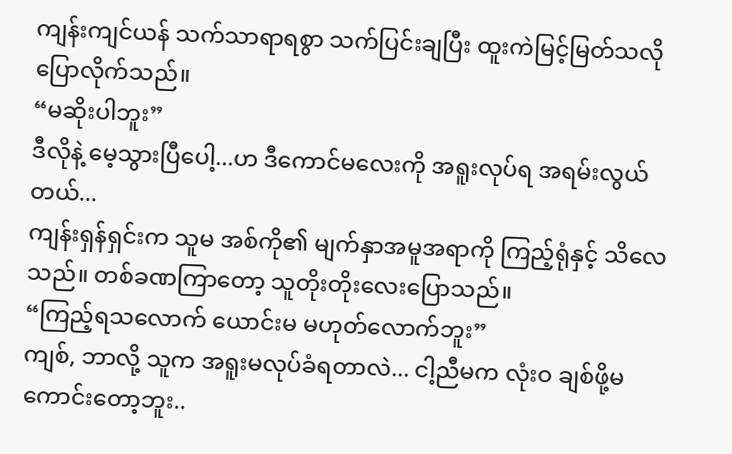ကျန်းကျင်ယန် သက်သာရာရစွာ သက်ပြင်းချပြီး ထူးကဲမြင့်မြတ်သလို ပြောလိုက်သည်။
“မဆိုးပါဘူး”
ဒီလိုနဲ့ မေ့သွားပြီပေါ့...ဟ ဒီကောင်မလေးကို အရူးလုပ်ရ အရမ်းလွယ်တယ်...
ကျန်းရှန်ရှင်းက သူမ အစ်ကို၏ မျက်နှာအမူအရာကို ကြည့်ရုံနှင့် သိလေသည်။ တစ်ခဏကြာတော့ သူတိုးတိုးလေးပြောသည်။
“ကြည့်ရသလောက် ယောင်းမ မဟုတ်လောက်ဘူး”
ကျစ်, ဘာလို့ သူက အရူးမလုပ်ခံရတာလဲ... ငါ့ညီမက လုံးဝ ချစ်ဖို့မကောင်းတော့ဘူး..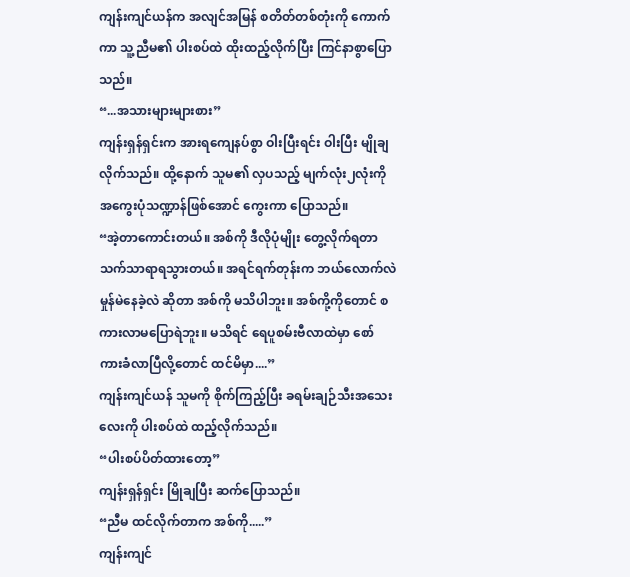ကျန်းကျင်ယန်က အလျင်အမြန် စတိတ်တစ်တုံးကို ကောက်ကာ သူ့ညီမ၏ ပါးစပ်ထဲ ထိုးထည့်လိုက်ပြီး ကြင်နာစွာပြောသည်။
“...အသားများများစား”
ကျန်းရှန်ရှင်းက အားရကျေနပ်စွာ ဝါးပြီးရင်း ဝါးပြီး မျိုချလိုက်သည်။ ထို့နောက် သူမ၏ လှပသည့် မျက်လုံး၂လုံးကို အကွေးပုံသဏ္ဍာန်ဖြစ်အောင် ကွေးကာ ပြောသည်။
“အဲ့တာကောင်းတယ်။ အစ်ကို ဒီလိုပုံမျိုး တွေ့လိုက်ရတာ သက်သာရာရသွားတယ်။ အရင်ရက်တုန်းက ဘယ်လောက်လဲ မှုန်မဲနေခဲ့လဲ ဆိုတာ အစ်ကို မသိပါဘူး။ အစ်ကို့ကိုတောင် စကားလာမပြောရဲဘူး။ မသိရင် ရေပူစမ်းဗီလာထဲမှာ စော်ကားခံလာပြီလို့တောင် ထင်မိမှာ....”
ကျန်းကျင်ယန် သူမကို စိုက်ကြည့်ပြီး ခရမ်းချဉ်သီးအသေးလေးကို ပါးစပ်ထဲ ထည့်လိုက်သည်။
“ပါးစပ်ပိတ်ထားတော့”
ကျန်းရှန်ရှင်း မြိုချပြီး ဆက်ပြောသည်။
“ညီမ ထင်လိုက်တာက အစ်ကို.....”
ကျန်းကျင်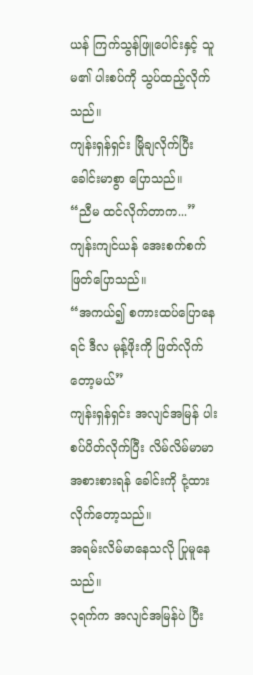ယန် ကြက်သွန်ဖြူပေါင်းနှင့် သူမ၏ ပါးစပ်ကို သွပ်ထည့်လိုက်သည်။
ကျန်းရှန်ရှင်း မြိုချလိုက်ပြီး ခေါင်းမာစွာ ပြောသည်။
“ညီမ ထင်လိုက်တာက...”
ကျန်းကျင်ယန် အေးစက်စက် ဖြတ်ပြောသည်။
“အကယ်၍ စကားထပ်ပြောနေရင် ဒီလ မုန့်ဖိုးကို ဖြတ်လိုက်တော့မယ်”
ကျန်းရှန်ရှင်း အလျင်အမြန် ပါးစပ်ပိတ်လိုက်ပြီး လိမ်လိမ်မာမာ အစားစားရန် ခေါင်းကို ငုံ့ထားလိုက်တော့သည်။
အရမ်းလိမ်မာနေသလို ပြုမူနေသည်။
၃ရက်က အလျင်အမြန်ပဲ ပြီး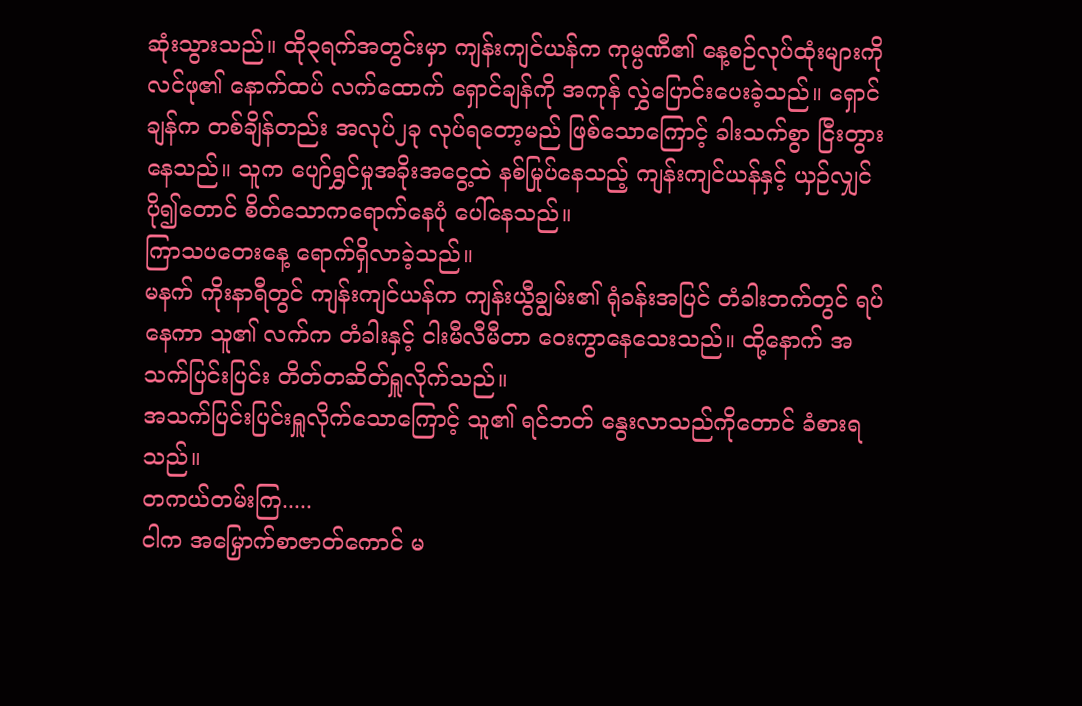ဆုံးသွားသည်။ ထို၃ရက်အတွင်းမှာ ကျန်းကျင်ယန်က ကုမ္ပဏီ၏ နေ့စဉ်လုပ်ထုံးများကို လင်ဖု၏ နောက်ထပ် လက်ထောက် ရှောင်ချန်ကို အကုန် လွှဲပြောင်းပေးခဲ့သည်။ ရှောင်ချန်က တစ်ချိန်တည်း အလုပ်၂ခု လုပ်ရတော့မည် ဖြစ်သောကြောင့် ခါးသက်စွာ ငြီးတွားနေသည်။ သူက ပျော်ရွှင်မှုအခိုးအငွေ့ထဲ နစ်မြုပ်နေသည့် ကျန်းကျင်ယန်နှင့် ယှဉ်လျှင် ပို၍တောင် စိတ်သောကရောက်နေပုံ ပေါ်နေသည်။
ကြာသပတေးနေ့ ရောက်ရှိလာခဲ့သည်။
မနက် ကိုးနာရီတွင် ကျန်းကျင်ယန်က ကျန်းယွီချွမ်း၏ ရုံခန်းအပြင် တံခါးဘက်တွင် ရပ်နေကာ သူ၏ လက်က တံခါးနှင့် ငါးမီလီမီတာ ဝေးကွာနေသေးသည်။ ထို့နောက် အသက်ပြင်းပြင်း တိတ်တဆိတ်ရှူလိုက်သည်။
အသက်ပြင်းပြင်းရှူလိုက်သောကြောင့် သူ၏ ရင်ဘတ် နွေးလာသည်ကိုတောင် ခံစားရသည်။
တကယ်တမ်းကြ.....
ငါက အမြှောက်စာဇာတ်ကောင် မ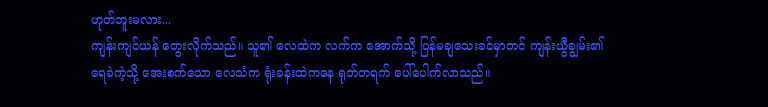ဟုတ်ဘူးမလား...
ကျန်းကျင်ယန် တွေးလိုက်သည်။ သူ၏ လေထဲက လက်က အောက်သို့ ပြန်မချသေးခင်မှာတင် ကျန်းယွီချွမ်း၏ ရေခဲကဲ့သို့ အေးစက်သော လေသံက ရုံးခန်းထဲကနေ ရုတ်တရက် ပေါ်ပေါက်လာသည်။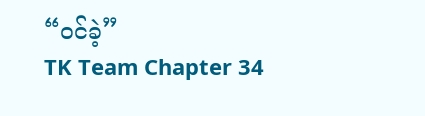“ဝင်ခဲ့”
TK Team Chapter 34